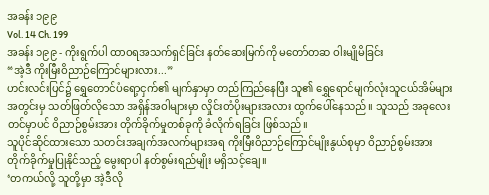အခန်း ၁၉၉
Vol. 14 Ch. 199
အခန်း ၁၉၉ - ကိုးရွက်ပါ ထာဝရအသက်ရှင်ခြင်း နတ်ဆေးမြက်ကို မတော်တဆ ဝါးမျိုမိခြင်း
“အဲ့ဒီ ကိုးမြီးဝိညာဉ်ကြောင်များလား...”
ဟင်းလင်းပြင်၌ ရွှေတောင်ပံရော့ငှက်၏ မျက်နှာမှာ တည်ကြည်နေပြီး သူ၏ ရွှေရောင်မျက်လုံးသူငယ်အိမ်များအတွင်းမှ သတ်ဖြတ်လိုသော အရှိန်အဝါများမှာ လှိုင်းတံပိုးများအလား ထွက်ပေါ်နေသည်။ သူသည် အခုလေးတင်မှာပင် ဝိညာဉ်စွမ်းအား တိုက်ခိုက်မှုတစ်ခုကို ခံလိုက်ရခြင်း ဖြစ်သည်။
သူပိုင်ဆိုင်ထားသော သတင်းအချက်အလက်များအရ ကိုးမြီးဝိညာဉ်ကြောင်မျိုးနွယ်စုမှာ ဝိညာဉ်စွမ်းအား တိုက်ခိုက်မှုပြုနိုင်သည့် မွေးရာပါ နတ်စွမ်းရည်မျိုး မရှိသင့်ချေ။
‘တကယ်လို့ သူတို့မှာ အဲ့ဒီလို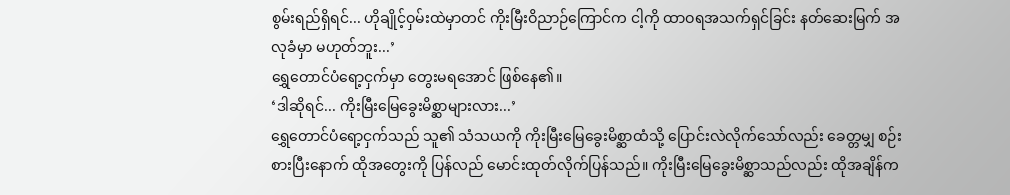စွမ်းရည်ရှိရင်... ဟိုချိုင့်ဝှမ်းထဲမှာတင် ကိုးမြီးဝိညာဉ်ကြောင်က ငါ့ကို ထာဝရအသက်ရှင်ခြင်း နတ်ဆေးမြက် အလုခံမှာ မဟုတ်ဘူး...’
ရွှေတောင်ပံရော့ငှက်မှာ တွေးမရအောင် ဖြစ်နေ၏။
‘ဒါဆိုရင်... ကိုးမြီးမြေခွေးမိစ္ဆာများလား...’
ရွှေတောင်ပံရော့ငှက်သည် သူ၏ သံသယကို ကိုးမြီးမြေခွေးမိစ္ဆာထံသို့ ပြောင်းလဲလိုက်သော်လည်း ခေတ္တမျှ စဉ်းစားပြီးနောက် ထိုအတွေးကို ပြန်လည် မောင်းထုတ်လိုက်ပြန်သည်။ ကိုးမြီးမြေခွေးမိစ္ဆာသည်လည်း ထိုအချိန်က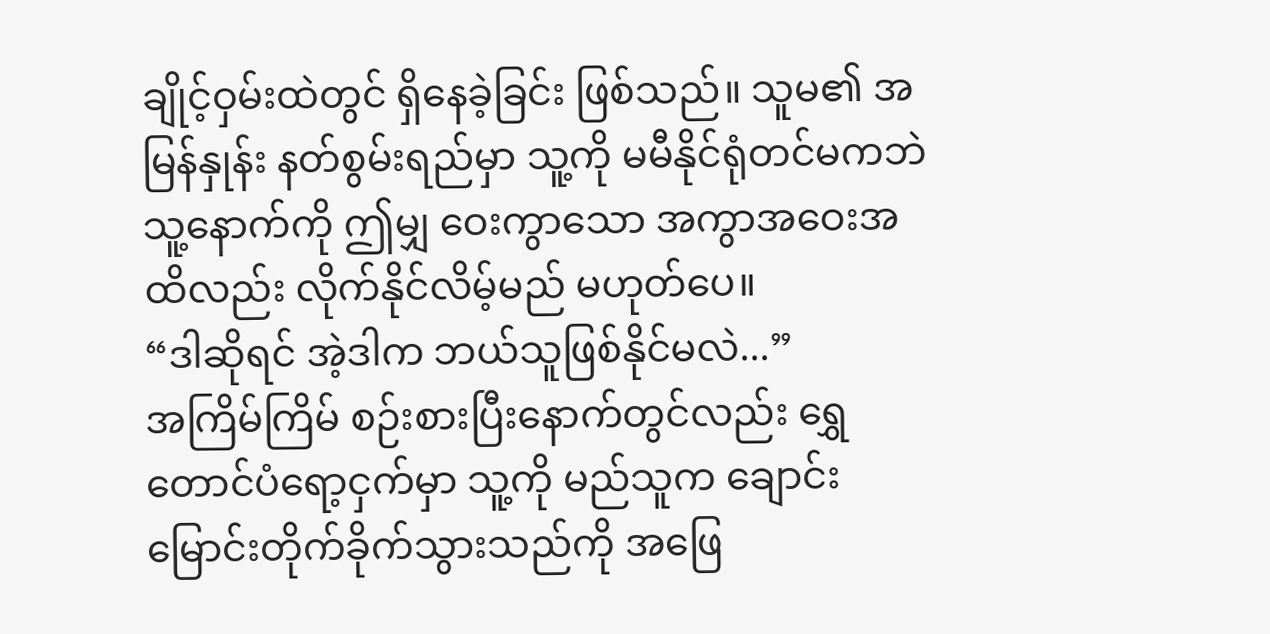ချိုင့်ဝှမ်းထဲတွင် ရှိနေခဲ့ခြင်း ဖြစ်သည်။ သူမ၏ အမြန်နှုန်း နတ်စွမ်းရည်မှာ သူ့ကို မမီနိုင်ရုံတင်မကဘဲ သူ့နောက်ကို ဤမျှ ဝေးကွာသော အကွာအဝေးအထိလည်း လိုက်နိုင်လိမ့်မည် မဟုတ်ပေ။
“ဒါဆိုရင် အဲ့ဒါက ဘယ်သူဖြစ်နိုင်မလဲ...”
အကြိမ်ကြိမ် စဉ်းစားပြီးနောက်တွင်လည်း ရွှေတောင်ပံရော့ငှက်မှာ သူ့ကို မည်သူက ချောင်းမြောင်းတိုက်ခိုက်သွားသည်ကို အဖြေ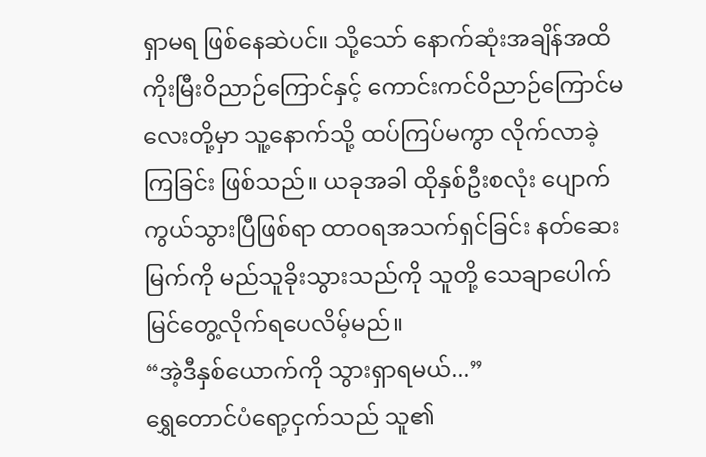ရှာမရ ဖြစ်နေဆဲပင်။ သို့သော် နောက်ဆုံးအချိန်အထိ ကိုးမြီးဝိညာဉ်ကြောင်နှင့် ကောင်းကင်ဝိညာဉ်ကြောင်မလေးတို့မှာ သူ့နောက်သို့ ထပ်ကြပ်မကွာ လိုက်လာခဲ့ကြခြင်း ဖြစ်သည်။ ယခုအခါ ထိုနှစ်ဦးစလုံး ပျောက်ကွယ်သွားပြီဖြစ်ရာ ထာဝရအသက်ရှင်ခြင်း နတ်ဆေးမြက်ကို မည်သူခိုးသွားသည်ကို သူတို့ သေချာပေါက် မြင်တွေ့လိုက်ရပေလိမ့်မည်။
“အဲ့ဒီနှစ်ယောက်ကို သွားရှာရမယ်...”
ရွှေတောင်ပံရော့ငှက်သည် သူ၏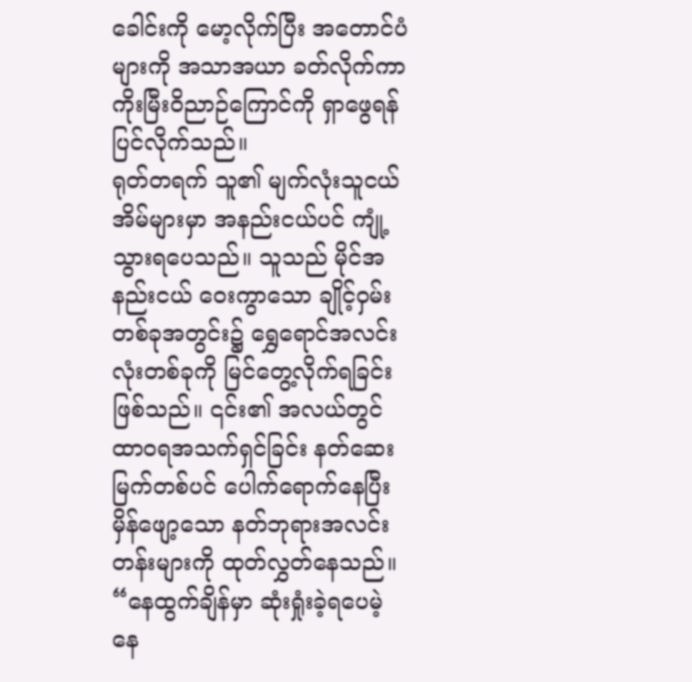ခေါင်းကို မော့လိုက်ပြီး အတောင်ပံများကို အသာအယာ ခတ်လိုက်ကာ ကိုးမြီးဝိညာဉ်ကြောင်ကို ရှာဖွေရန် ပြင်လိုက်သည်။
ရုတ်တရက် သူ၏ မျက်လုံးသူငယ်အိမ်များမှာ အနည်းငယ်ပင် ကျုံ့သွားရပေသည်။ သူသည် မိုင်အနည်းငယ် ဝေးကွာသော ချိုင့်ဝှမ်းတစ်ခုအတွင်း၌ ရွှေရောင်အလင်းလုံးတစ်ခုကို မြင်တွေ့လိုက်ရခြင်း ဖြစ်သည်။ ၎င်း၏ အလယ်တွင် ထာဝရအသက်ရှင်ခြင်း နတ်ဆေးမြက်တစ်ပင် ပေါက်ရောက်နေပြီး မှိန်ဖျော့သော နတ်ဘုရားအလင်းတန်းများကို ထုတ်လွှတ်နေသည်။
“နေထွက်ချိန်မှာ ဆုံးရှုံးခဲ့ရပေမဲ့ နေ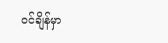ဝင်ချိန်မှာ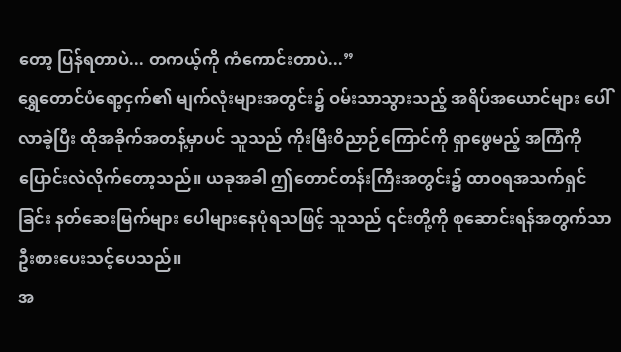တော့ ပြန်ရတာပဲ... တကယ့်ကို ကံကောင်းတာပဲ...”
ရွှေတောင်ပံရော့ငှက်၏ မျက်လုံးများအတွင်း၌ ဝမ်းသာသွားသည့် အရိပ်အယောင်များ ပေါ်လာခဲ့ပြီး ထိုအခိုက်အတန့်မှာပင် သူသည် ကိုးမြီးဝိညာဉ်ကြောင်ကို ရှာဖွေမည့် အကြံကို ပြောင်းလဲလိုက်တော့သည်။ ယခုအခါ ဤတောင်တန်းကြီးအတွင်း၌ ထာဝရအသက်ရှင်ခြင်း နတ်ဆေးမြက်များ ပေါများနေပုံရသဖြင့် သူသည် ၎င်းတို့ကို စုဆောင်းရန်အတွက်သာ ဦးစားပေးသင့်ပေသည်။
အ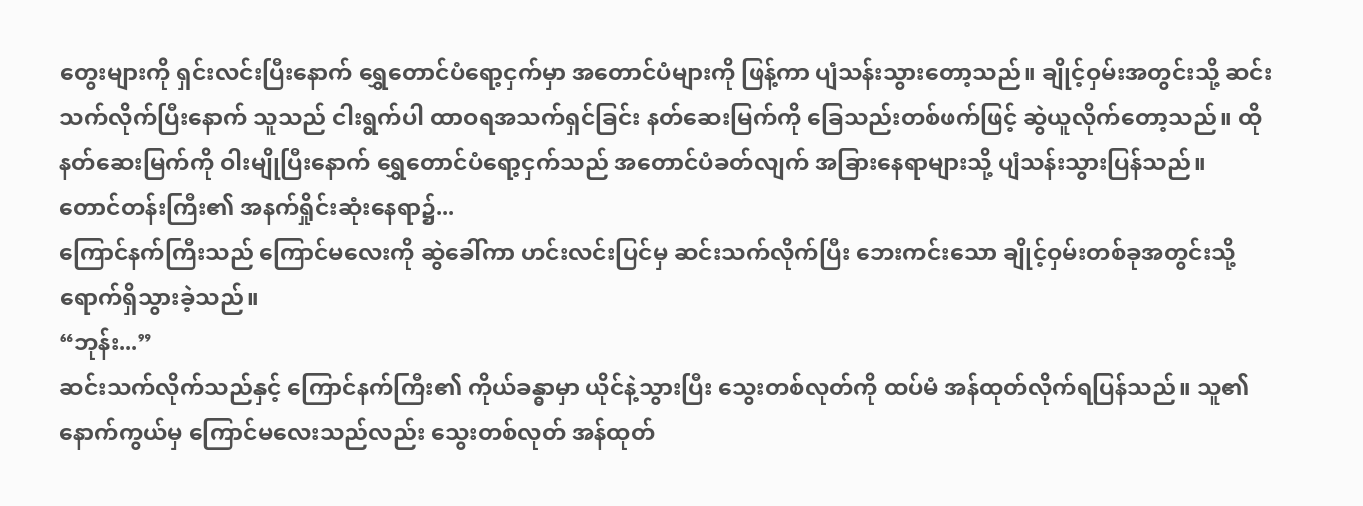တွေးများကို ရှင်းလင်းပြီးနောက် ရွှေတောင်ပံရော့ငှက်မှာ အတောင်ပံများကို ဖြန့်ကာ ပျံသန်းသွားတော့သည်။ ချိုင့်ဝှမ်းအတွင်းသို့ ဆင်းသက်လိုက်ပြီးနောက် သူသည် ငါးရွက်ပါ ထာဝရအသက်ရှင်ခြင်း နတ်ဆေးမြက်ကို ခြေသည်းတစ်ဖက်ဖြင့် ဆွဲယူလိုက်တော့သည်။ ထိုနတ်ဆေးမြက်ကို ဝါးမျိုပြီးနောက် ရွှေတောင်ပံရော့ငှက်သည် အတောင်ပံခတ်လျက် အခြားနေရာများသို့ ပျံသန်းသွားပြန်သည်။
တောင်တန်းကြီး၏ အနက်ရှိုင်းဆုံးနေရာ၌...
ကြောင်နက်ကြီးသည် ကြောင်မလေးကို ဆွဲခေါ်ကာ ဟင်းလင်းပြင်မှ ဆင်းသက်လိုက်ပြီး ဘေးကင်းသော ချိုင့်ဝှမ်းတစ်ခုအတွင်းသို့ ရောက်ရှိသွားခဲ့သည်။
“ဘုန်း...”
ဆင်းသက်လိုက်သည်နှင့် ကြောင်နက်ကြီး၏ ကိုယ်ခန္ဓာမှာ ယိုင်နဲ့သွားပြီး သွေးတစ်လုတ်ကို ထပ်မံ အန်ထုတ်လိုက်ရပြန်သည်။ သူ၏ နောက်ကွယ်မှ ကြောင်မလေးသည်လည်း သွေးတစ်လုတ် အန်ထုတ်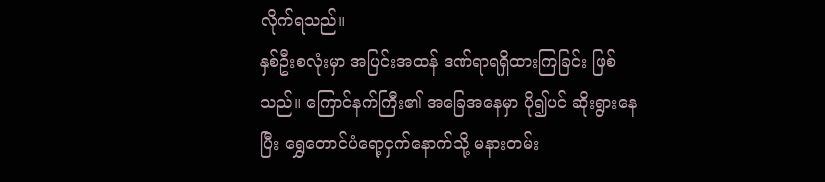လိုက်ရသည်။
နှစ်ဦးစလုံးမှာ အပြင်းအထန် ဒဏ်ရာရရှိထားကြခြင်း ဖြစ်သည်။ ကြောင်နက်ကြီး၏ အခြေအနေမှာ ပို၍ပင် ဆိုးရွားနေပြီး ရွှေတောင်ပံရော့ငှက်နောက်သို့ မနားတမ်း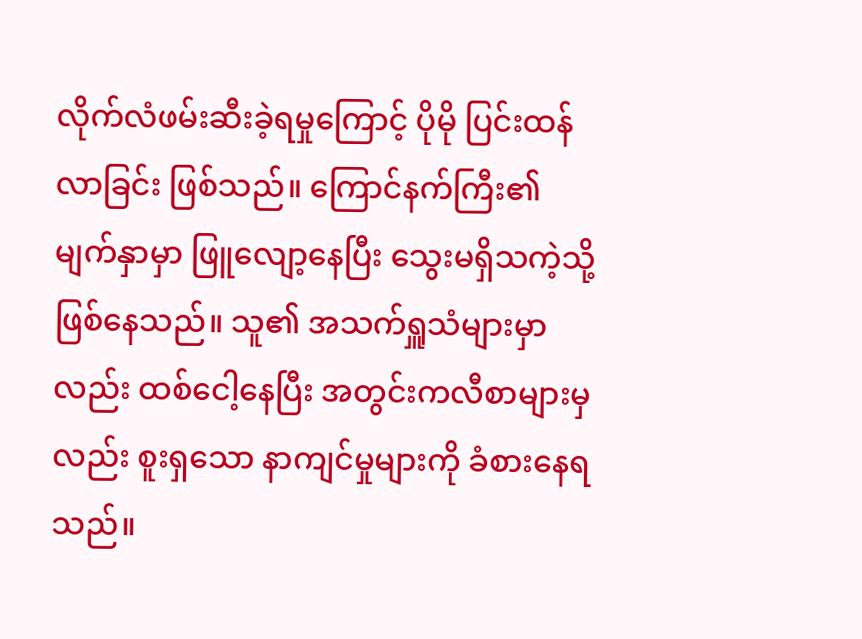လိုက်လံဖမ်းဆီးခဲ့ရမှုကြောင့် ပိုမို ပြင်းထန်လာခြင်း ဖြစ်သည်။ ကြောင်နက်ကြီး၏ မျက်နှာမှာ ဖြူလျော့နေပြီး သွေးမရှိသကဲ့သို့ ဖြစ်နေသည်။ သူ၏ အသက်ရှူသံများမှာလည်း ထစ်ငေါ့နေပြီး အတွင်းကလီစာများမှလည်း စူးရှသော နာကျင်မှုများကို ခံစားနေရသည်။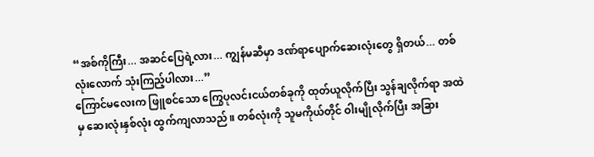“အစ်ကိုကြီး... အဆင်ပြေရဲ့လား... ကျွန်မဆီမှာ ဒဏ်ရာပျောက်ဆေးလုံးတွေ ရှိတယ်... တစ်လုံးလောက် သုံးကြည့်ပါလား...”
ကြောင်မလေးက ဖြူစင်သော ကြွေပုလင်းငယ်တစ်ခုကို ထုတ်ယူလိုက်ပြီး သွန်ချလိုက်ရာ အထဲမှ ဆေးလုံးနှစ်လုံး ထွက်ကျလာသည်။ တစ်လုံးကို သူမကိုယ်တိုင် ဝါးမျိုလိုက်ပြီး အခြား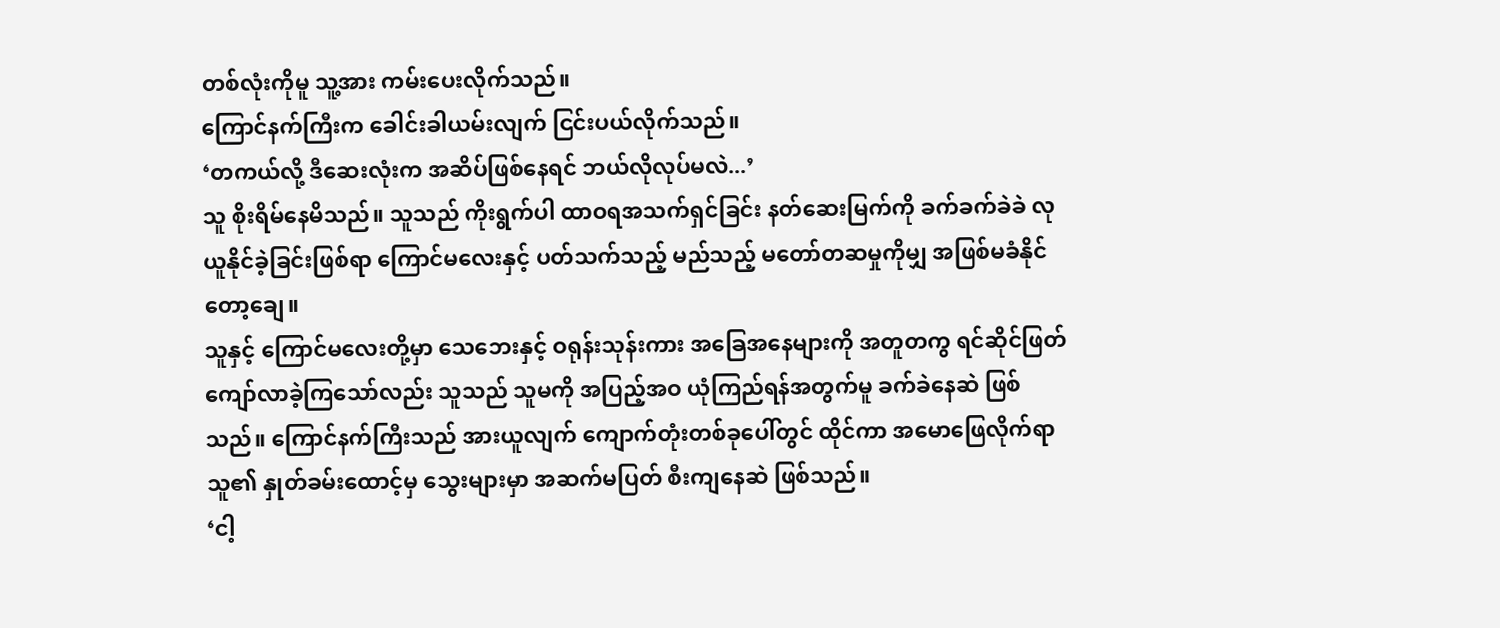တစ်လုံးကိုမူ သူ့အား ကမ်းပေးလိုက်သည်။
ကြောင်နက်ကြီးက ခေါင်းခါယမ်းလျက် ငြင်းပယ်လိုက်သည်။
‘တကယ်လို့ ဒီဆေးလုံးက အဆိပ်ဖြစ်နေရင် ဘယ်လိုလုပ်မလဲ...’
သူ စိုးရိမ်နေမိသည်။ သူသည် ကိုးရွက်ပါ ထာဝရအသက်ရှင်ခြင်း နတ်ဆေးမြက်ကို ခက်ခက်ခဲခဲ လုယူနိုင်ခဲ့ခြင်းဖြစ်ရာ ကြောင်မလေးနှင့် ပတ်သက်သည့် မည်သည့် မတော်တဆမှုကိုမျှ အဖြစ်မခံနိုင်တော့ချေ။
သူနှင့် ကြောင်မလေးတို့မှာ သေဘေးနှင့် ဝရုန်းသုန်းကား အခြေအနေများကို အတူတကွ ရင်ဆိုင်ဖြတ်ကျော်လာခဲ့ကြသော်လည်း သူသည် သူမကို အပြည့်အဝ ယုံကြည်ရန်အတွက်မူ ခက်ခဲနေဆဲ ဖြစ်သည်။ ကြောင်နက်ကြီးသည် အားယူလျက် ကျောက်တုံးတစ်ခုပေါ်တွင် ထိုင်ကာ အမောဖြေလိုက်ရာ သူ၏ နှုတ်ခမ်းထောင့်မှ သွေးများမှာ အဆက်မပြတ် စီးကျနေဆဲ ဖြစ်သည်။
‘ငါ့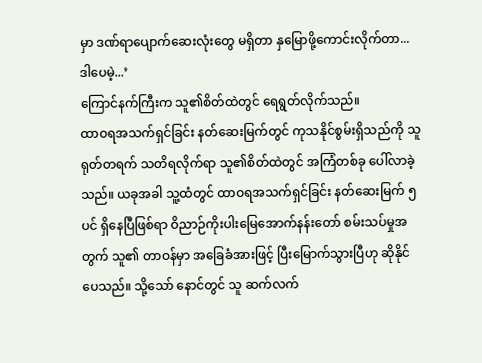မှာ ဒဏ်ရာပျောက်ဆေးလုံးတွေ မရှိတာ နှမြောဖို့ကောင်းလိုက်တာ... ဒါပေမဲ့...’
ကြောင်နက်ကြီးက သူ၏စိတ်ထဲတွင် ရေရွတ်လိုက်သည်။
ထာဝရအသက်ရှင်ခြင်း နတ်ဆေးမြက်တွင် ကုသနိုင်စွမ်းရှိသည်ကို သူ ရုတ်တရက် သတိရလိုက်ရာ သူ၏စိတ်ထဲတွင် အကြံတစ်ခု ပေါ်လာခဲ့သည်။ ယခုအခါ သူ့ထံတွင် ထာဝရအသက်ရှင်ခြင်း နတ်ဆေးမြက် ၅ ပင် ရှိနေပြီဖြစ်ရာ ဝိညာဉ်ကိုးပါးမြေအောက်နန်းတော် စမ်းသပ်မှုအတွက် သူ၏ တာဝန်မှာ အခြေခံအားဖြင့် ပြီးမြောက်သွားပြီဟု ဆိုနိုင်ပေသည်။ သို့သော် နောင်တွင် သူ ဆက်လက်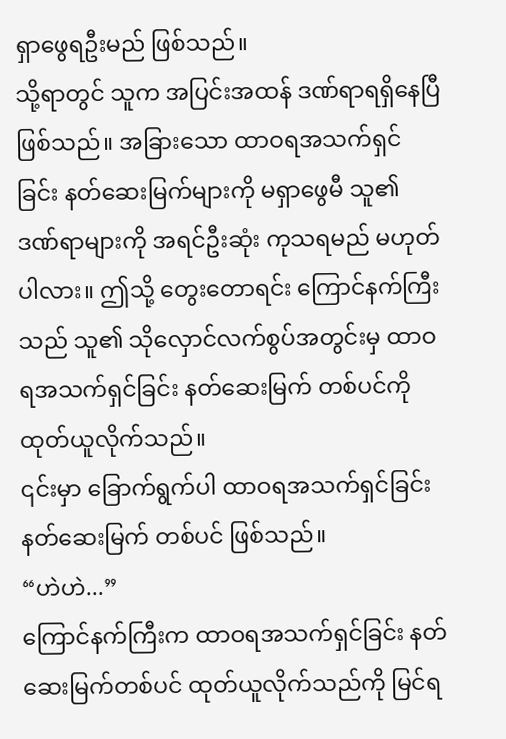ရှာဖွေရဦးမည် ဖြစ်သည်။
သို့ရာတွင် သူက အပြင်းအထန် ဒဏ်ရာရရှိနေပြီ ဖြစ်သည်။ အခြားသော ထာဝရအသက်ရှင်ခြင်း နတ်ဆေးမြက်များကို မရှာဖွေမီ သူ၏ ဒဏ်ရာများကို အရင်ဦးဆုံး ကုသရမည် မဟုတ်ပါလား။ ဤသို့ တွေးတောရင်း ကြောင်နက်ကြီးသည် သူ၏ သိုလှောင်လက်စွပ်အတွင်းမှ ထာဝရအသက်ရှင်ခြင်း နတ်ဆေးမြက် တစ်ပင်ကို ထုတ်ယူလိုက်သည်။
၎င်းမှာ ခြောက်ရွက်ပါ ထာဝရအသက်ရှင်ခြင်း နတ်ဆေးမြက် တစ်ပင် ဖြစ်သည်။
“ဟဲဟဲ...”
ကြောင်နက်ကြီးက ထာဝရအသက်ရှင်ခြင်း နတ်ဆေးမြက်တစ်ပင် ထုတ်ယူလိုက်သည်ကို မြင်ရ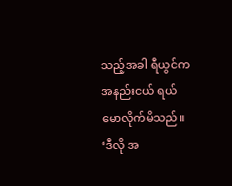သည့်အခါ ရီယွင်က အနည်းငယ် ရယ်မောလိုက်မိသည်။
‘ဒီလို အ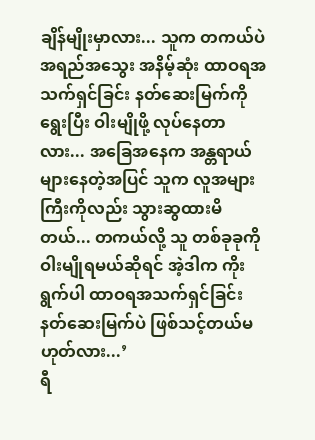ချိန်မျိုးမှာလား... သူက တကယ်ပဲ အရည်အသွေး အနိမ့်ဆုံး ထာဝရအသက်ရှင်ခြင်း နတ်ဆေးမြက်ကို ရွေးပြီး ဝါးမျိုဖို့ လုပ်နေတာလား... အခြေအနေက အန္တရာယ် များနေတဲ့အပြင် သူက လူအများကြီးကိုလည်း သွားဆွထားမိတယ်... တကယ်လို့ သူ တစ်ခုခုကို ဝါးမျိုရမယ်ဆိုရင် အဲ့ဒါက ကိုးရွက်ပါ ထာဝရအသက်ရှင်ခြင်း နတ်ဆေးမြက်ပဲ ဖြစ်သင့်တယ်မဟုတ်လား...’
ရီ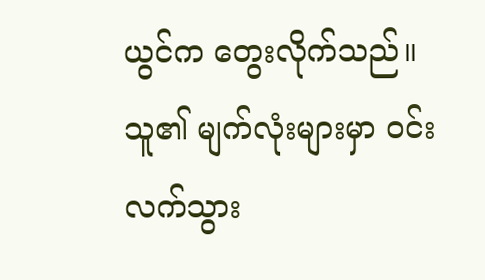ယွင်က တွေးလိုက်သည်။
သူ၏ မျက်လုံးများမှာ ဝင်းလက်သွား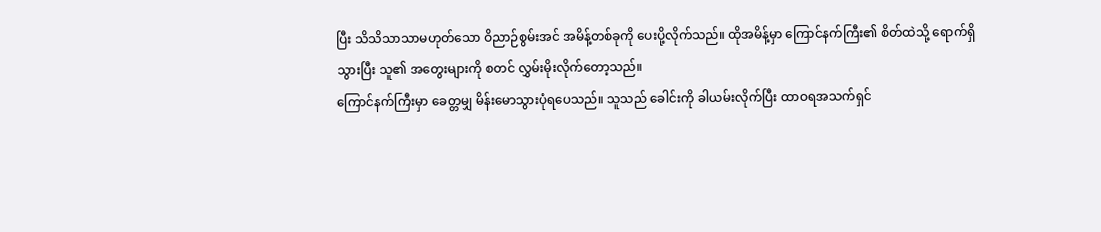ပြီး သိသိသာသာမဟုတ်သော ဝိညာဉ်စွမ်းအင် အမိန့်တစ်ခုကို ပေးပို့လိုက်သည်။ ထိုအမိန့်မှာ ကြောင်နက်ကြီး၏ စိတ်ထဲသို့ ရောက်ရှိသွားပြီး သူ၏ အတွေးများကို စတင် လွှမ်းမိုးလိုက်တော့သည်။
ကြောင်နက်ကြီးမှာ ခေတ္တမျှ မိန်းမောသွားပုံရပေသည်။ သူသည် ခေါင်းကို ခါယမ်းလိုက်ပြီး ထာဝရအသက်ရှင်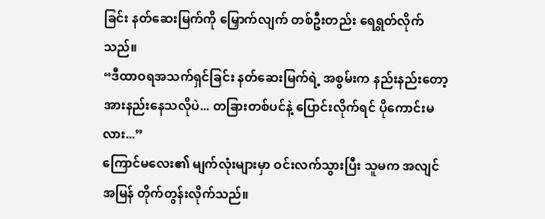ခြင်း နတ်ဆေးမြက်ကို မြှောက်လျက် တစ်ဦးတည်း ရေရွတ်လိုက်သည်။
“ဒီထာဝရအသက်ရှင်ခြင်း နတ်ဆေးမြက်ရဲ့ အစွမ်းက နည်းနည်းတော့ အားနည်းနေသလိုပဲ... တခြားတစ်ပင်နဲ့ ပြောင်းလိုက်ရင် ပိုကောင်းမလား...”
ကြောင်မလေး၏ မျက်လုံးများမှာ ဝင်းလက်သွားပြီး သူမက အလျင်အမြန် တိုက်တွန်းလိုက်သည်။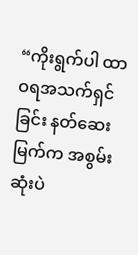“ကိုးရွက်ပါ ထာဝရအသက်ရှင်ခြင်း နတ်ဆေးမြက်က အစွမ်းဆုံးပဲ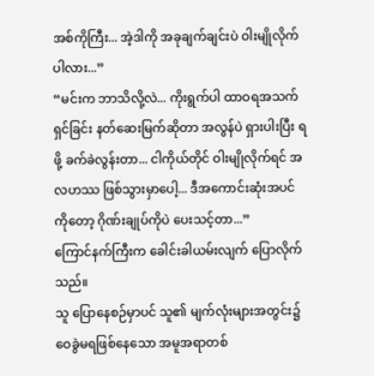အစ်ကိုကြီး... အဲ့ဒါကို အခုချက်ချင်းပဲ ဝါးမျိုလိုက်ပါလား...”
“မင်းက ဘာသိလို့လဲ... ကိုးရွက်ပါ ထာဝရအသက်ရှင်ခြင်း နတ်ဆေးမြက်ဆိုတာ အလွန်ပဲ ရှားပါးပြီး ရဖို့ ခက်ခဲလွန်းတာ... ငါကိုယ်တိုင် ဝါးမျိုလိုက်ရင် အလဟဿ ဖြစ်သွားမှာပေါ့... ဒီအကောင်းဆုံးအပင်ကိုတော့ ဂိုဏ်းချုပ်ကိုပဲ ပေးသင့်တာ...”
ကြောင်နက်ကြီးက ခေါင်းခါယမ်းလျက် ပြောလိုက်သည်။
သူ ပြောနေစဉ်မှာပင် သူ၏ မျက်လုံးများအတွင်း၌ ဝေခွဲမရဖြစ်နေသော အမူအရာတစ်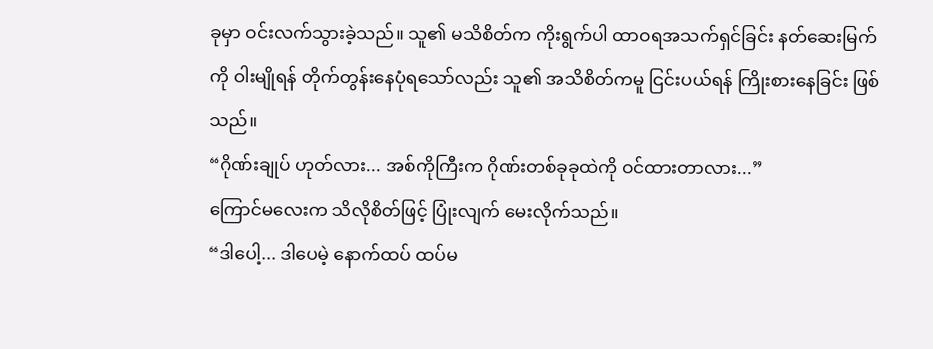ခုမှာ ဝင်းလက်သွားခဲ့သည်။ သူ၏ မသိစိတ်က ကိုးရွက်ပါ ထာဝရအသက်ရှင်ခြင်း နတ်ဆေးမြက်ကို ဝါးမျိုရန် တိုက်တွန်းနေပုံရသော်လည်း သူ၏ အသိစိတ်ကမူ ငြင်းပယ်ရန် ကြိုးစားနေခြင်း ဖြစ်သည်။
“ဂိုဏ်းချုပ် ဟုတ်လား... အစ်ကိုကြီးက ဂိုဏ်းတစ်ခုခုထဲကို ဝင်ထားတာလား...”
ကြောင်မလေးက သိလိုစိတ်ဖြင့် ပြုံးလျက် မေးလိုက်သည်။
“ဒါပေါ့... ဒါပေမဲ့ နောက်ထပ် ထပ်မ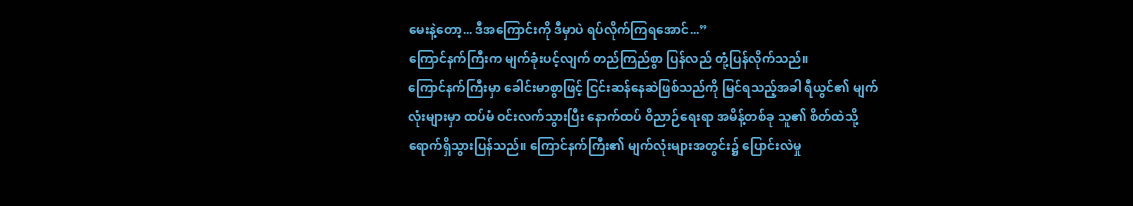မေးနဲ့တော့... ဒီအကြောင်းကို ဒီမှာပဲ ရပ်လိုက်ကြရအောင်...”
ကြောင်နက်ကြီးက မျက်ခုံးပင့်လျက် တည်ကြည်စွာ ပြန်လည် တုံ့ပြန်လိုက်သည်။
ကြောင်နက်ကြီးမှာ ခေါင်းမာစွာဖြင့် ငြင်းဆန်နေဆဲဖြစ်သည်ကို မြင်ရသည့်အခါ ရီယွင်၏ မျက်လုံးများမှာ ထပ်မံ ဝင်းလက်သွားပြီး နောက်ထပ် ဝိညာဉ်ရေးရာ အမိန့်တစ်ခု သူ၏ စိတ်ထဲသို့ ရောက်ရှိသွားပြန်သည်။ ကြောင်နက်ကြီး၏ မျက်လုံးများအတွင်း၌ ပြောင်းလဲမှု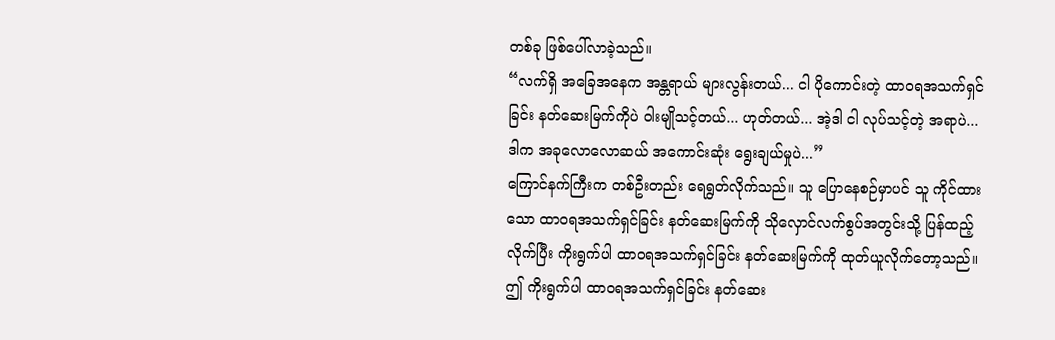တစ်ခု ဖြစ်ပေါ်လာခဲ့သည်။
“လက်ရှိ အခြေအနေက အန္တရာယ် များလွန်းတယ်... ငါ ပိုကောင်းတဲ့ ထာဝရအသက်ရှင်ခြင်း နတ်ဆေးမြက်ကိုပဲ ဝါးမျိုသင့်တယ်... ဟုတ်တယ်... အဲ့ဒါ ငါ လုပ်သင့်တဲ့ အရာပဲ... ဒါက အခုလောလောဆယ် အကောင်းဆုံး ရွေးချယ်မှုပဲ...”
ကြောင်နက်ကြီးက တစ်ဦးတည်း ရေရွတ်လိုက်သည်။ သူ ပြောနေစဉ်မှာပင် သူ ကိုင်ထားသော ထာဝရအသက်ရှင်ခြင်း နတ်ဆေးမြက်ကို သိုလှောင်လက်စွပ်အတွင်းသို့ ပြန်ထည့်လိုက်ပြီး ကိုးရွက်ပါ ထာဝရအသက်ရှင်ခြင်း နတ်ဆေးမြက်ကို ထုတ်ယူလိုက်တော့သည်။
ဤ ကိုးရွက်ပါ ထာဝရအသက်ရှင်ခြင်း နတ်ဆေး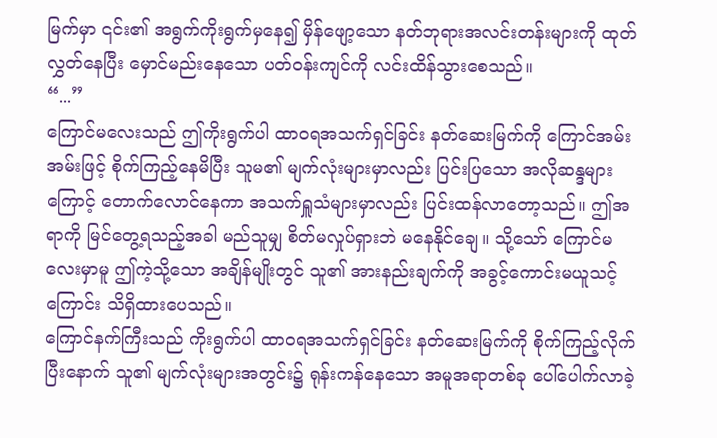မြက်မှာ ၎င်း၏ အရွက်ကိုးရွက်မှနေ၍ မှိန်ဖျော့သော နတ်ဘုရားအလင်းတန်းများကို ထုတ်လွှတ်နေပြီး မှောင်မည်းနေသော ပတ်ဝန်းကျင်ကို လင်းထိန်သွားစေသည်။
“...”
ကြောင်မလေးသည် ဤကိုးရွက်ပါ ထာဝရအသက်ရှင်ခြင်း နတ်ဆေးမြက်ကို ကြောင်အမ်းအမ်းဖြင့် စိုက်ကြည့်နေမိပြီး သူမ၏ မျက်လုံးများမှာလည်း ပြင်းပြသော အလိုဆန္ဒများကြောင့် တောက်လောင်နေကာ အသက်ရှူသံများမှာလည်း ပြင်းထန်လာတော့သည်။ ဤအရာကို မြင်တွေ့ရသည့်အခါ မည်သူမျှ စိတ်မလှုပ်ရှားဘဲ မနေနိုင်ချေ။ သို့သော် ကြောင်မလေးမှာမူ ဤကဲ့သို့သော အချိန်မျိုးတွင် သူ၏ အားနည်းချက်ကို အခွင့်ကောင်းမယူသင့်ကြောင်း သိရှိထားပေသည်။
ကြောင်နက်ကြီးသည် ကိုးရွက်ပါ ထာဝရအသက်ရှင်ခြင်း နတ်ဆေးမြက်ကို စိုက်ကြည့်လိုက်ပြီးနောက် သူ၏ မျက်လုံးများအတွင်း၌ ရုန်းကန်နေသော အမူအရာတစ်ခု ပေါ်ပေါက်လာခဲ့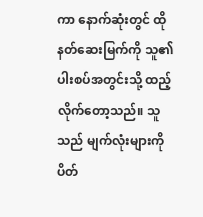ကာ နောက်ဆုံးတွင် ထိုနတ်ဆေးမြက်ကို သူ၏ ပါးစပ်အတွင်းသို့ ထည့်လိုက်တော့သည်။ သူသည် မျက်လုံးများကို ပိတ်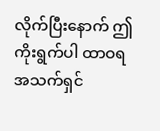လိုက်ပြီးနောက် ဤကိုးရွက်ပါ ထာဝရအသက်ရှင်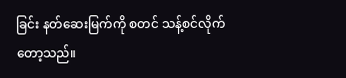ခြင်း နတ်ဆေးမြက်ကို စတင် သန့်စင်လိုက်တော့သည်။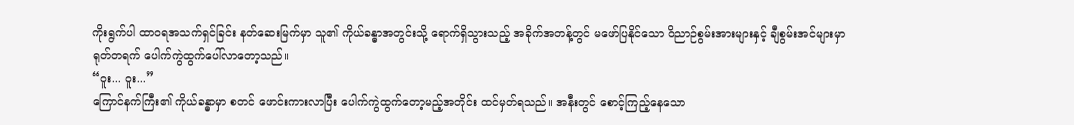ကိုးရွက်ပါ ထာဝရအသက်ရှင်ခြင်း နတ်ဆေးမြက်မှာ သူ၏ ကိုယ်ခန္ဓာအတွင်းသို့ ရောက်ရှိသွားသည့် အခိုက်အတန့်တွင် မဖော်ပြနိုင်သော ဝိညာဉ်စွမ်းအားများနှင့် ချီစွမ်းအင်များမှာ ရုတ်တရက် ပေါက်ကွဲထွက်ပေါ်လာတော့သည်။
“ဝူး... ဝူး...”
ကြောင်နက်ကြီး၏ ကိုယ်ခန္ဓာမှာ စတင် ဖောင်းကားလာပြီး ပေါက်ကွဲထွက်တော့မည့်အတိုင်း ထင်မှတ်ရသည်။ အနီးတွင် စောင့်ကြည့်နေသော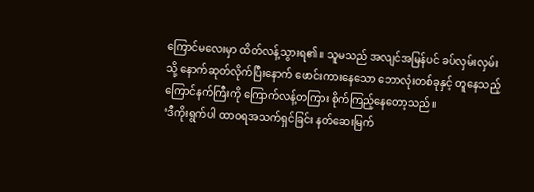ကြောင်မလေးမှာ ထိတ်လန့်သွားရ၏။ သူမသည် အလျင်အမြန်ပင် ခပ်လှမ်းလှမ်းသို့ နောက်ဆုတ်လိုက်ပြီးနောက် ဖောင်းကားနေသော ဘောလုံးတစ်ခုနှင့် တူနေသည့် ကြောင်နက်ကြီးကို ကြောက်လန့်တကြား စိုက်ကြည့်နေတော့သည်။
‘ဒီကိုးရွက်ပါ ထာဝရအသက်ရှင်ခြင်း နတ်ဆေးမြက်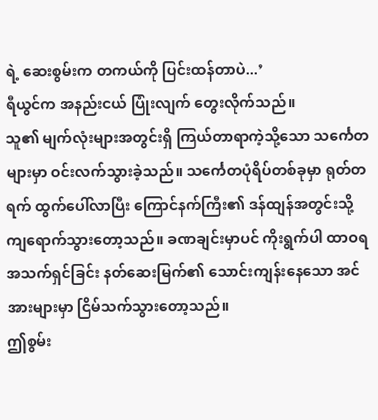ရဲ့ ဆေးစွမ်းက တကယ်ကို ပြင်းထန်တာပဲ...’
ရီယွင်က အနည်းငယ် ပြုံးလျက် တွေးလိုက်သည်။
သူ၏ မျက်လုံးများအတွင်းရှိ ကြယ်တာရာကဲ့သို့သော သင်္ကေတများမှာ ဝင်းလက်သွားခဲ့သည်။ သင်္ကေတပုံရိပ်တစ်ခုမှာ ရုတ်တရက် ထွက်ပေါ်လာပြီး ကြောင်နက်ကြီး၏ ဒန်ထျန်အတွင်းသို့ ကျရောက်သွားတော့သည်။ ခဏချင်းမှာပင် ကိုးရွက်ပါ ထာဝရအသက်ရှင်ခြင်း နတ်ဆေးမြက်၏ သောင်းကျန်းနေသော အင်အားများမှာ ငြိမ်သက်သွားတော့သည်။
ဤစွမ်း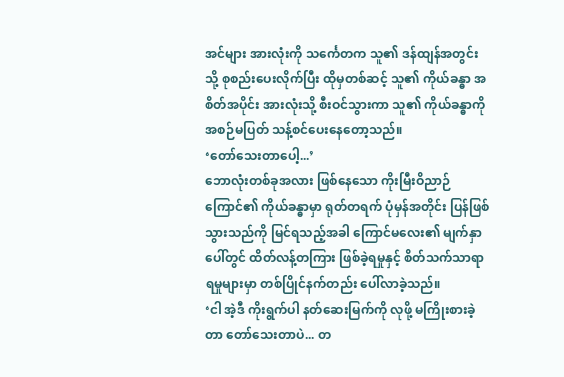အင်များ အားလုံးကို သင်္ကေတက သူ၏ ဒန်ထျန်အတွင်းသို့ စုစည်းပေးလိုက်ပြီး ထိုမှတစ်ဆင့် သူ၏ ကိုယ်ခန္ဓာ အစိတ်အပိုင်း အားလုံးသို့ စီးဝင်သွားကာ သူ၏ ကိုယ်ခန္ဓာကို အစဉ်မပြတ် သန့်စင်ပေးနေတော့သည်။
‘တော်သေးတာပေါ့...’
ဘောလုံးတစ်ခုအလား ဖြစ်နေသော ကိုးမြီးဝိညာဉ်ကြောင်၏ ကိုယ်ခန္ဓာမှာ ရုတ်တရက် ပုံမှန်အတိုင်း ပြန်ဖြစ်သွားသည်ကို မြင်ရသည့်အခါ ကြောင်မလေး၏ မျက်နှာပေါ်တွင် ထိတ်လန့်တကြား ဖြစ်ခဲ့ရမှုနှင့် စိတ်သက်သာရာရမှုများမှာ တစ်ပြိုင်နက်တည်း ပေါ်လာခဲ့သည်။
‘ငါ အဲ့ဒီ ကိုးရွက်ပါ နတ်ဆေးမြက်ကို လုဖို့ မကြိုးစားခဲ့တာ တော်သေးတာပဲ... တ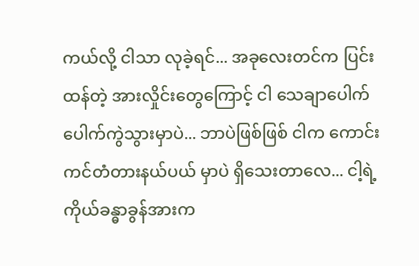ကယ်လို့ ငါသာ လုခဲ့ရင်... အခုလေးတင်က ပြင်းထန်တဲ့ အားလှိုင်းတွေကြောင့် ငါ သေချာပေါက် ပေါက်ကွဲသွားမှာပဲ... ဘာပဲဖြစ်ဖြစ် ငါက ကောင်းကင်တံတားနယ်ပယ် မှာပဲ ရှိသေးတာလေ... ငါ့ရဲ့ ကိုယ်ခန္ဓာခွန်အားက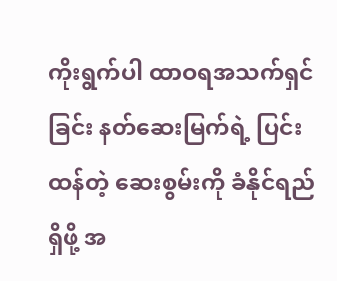ကိုးရွက်ပါ ထာဝရအသက်ရှင်ခြင်း နတ်ဆေးမြက်ရဲ့ ပြင်းထန်တဲ့ ဆေးစွမ်းကို ခံနိုင်ရည်ရှိဖို့ အ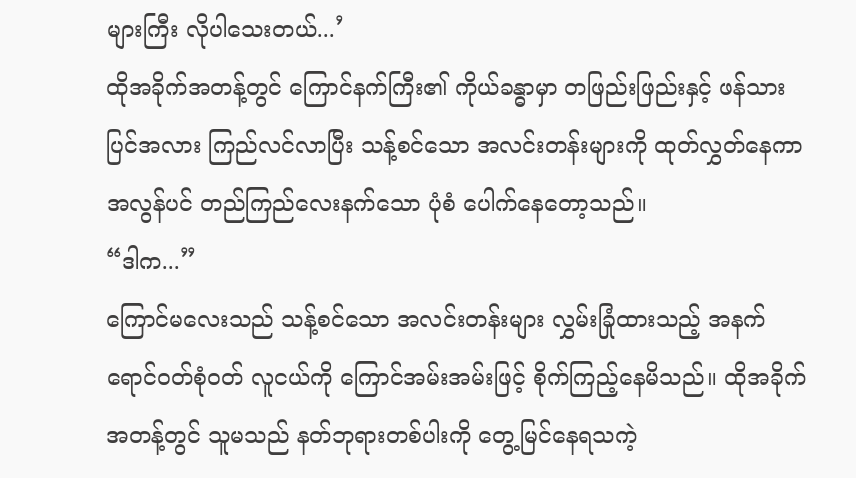များကြီး လိုပါသေးတယ်...’
ထိုအခိုက်အတန့်တွင် ကြောင်နက်ကြီး၏ ကိုယ်ခန္ဓာမှာ တဖြည်းဖြည်းနှင့် ဖန်သားပြင်အလား ကြည်လင်လာပြီး သန့်စင်သော အလင်းတန်းများကို ထုတ်လွှတ်နေကာ အလွန်ပင် တည်ကြည်လေးနက်သော ပုံစံ ပေါက်နေတော့သည်။
“ဒါက...”
ကြောင်မလေးသည် သန့်စင်သော အလင်းတန်းများ လွှမ်းခြုံထားသည့် အနက်ရောင်ဝတ်စုံဝတ် လူငယ်ကို ကြောင်အမ်းအမ်းဖြင့် စိုက်ကြည့်နေမိသည်။ ထိုအခိုက်အတန့်တွင် သူမသည် နတ်ဘုရားတစ်ပါးကို တွေ့မြင်နေရသကဲ့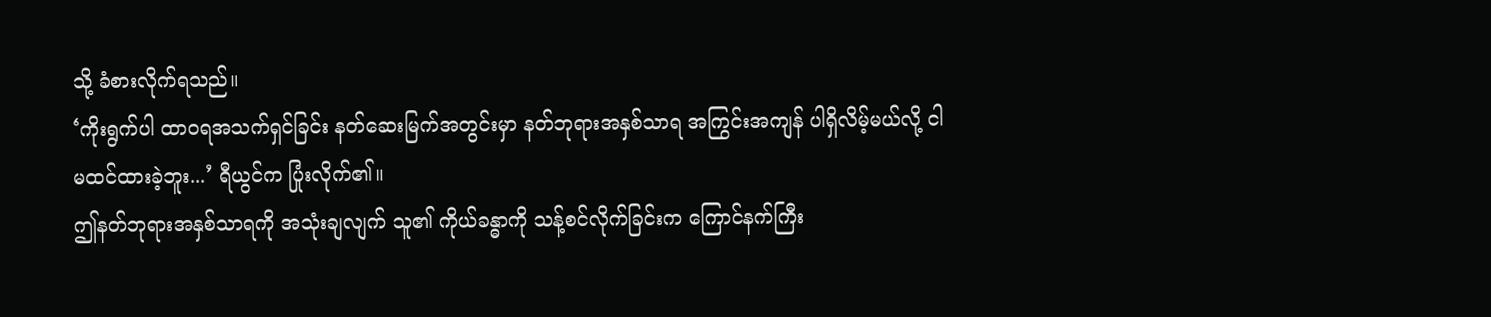သို့ ခံစားလိုက်ရသည်။
‘ကိုးရွက်ပါ ထာဝရအသက်ရှင်ခြင်း နတ်ဆေးမြက်အတွင်းမှာ နတ်ဘုရားအနှစ်သာရ အကြွင်းအကျန် ပါရှိလိမ့်မယ်လို့ ငါ မထင်ထားခဲ့ဘူး...’ ရီယွင်က ပြုံးလိုက်၏။
ဤနတ်ဘုရားအနှစ်သာရကို အသုံးချလျက် သူ၏ ကိုယ်ခန္ဓာကို သန့်စင်လိုက်ခြင်းက ကြောင်နက်ကြီး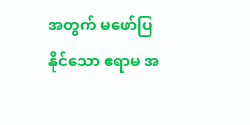အတွက် မဖော်ပြနိုင်သော ဧရာမ အ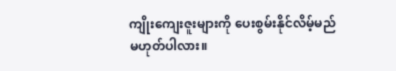ကျိုးကျေးဇူးများကို ပေးစွမ်းနိုင်လိမ့်မည် မဟုတ်ပါလား။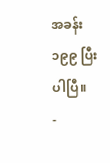အခန်း ၁၉၉ ပြီးပါပြီ။
-